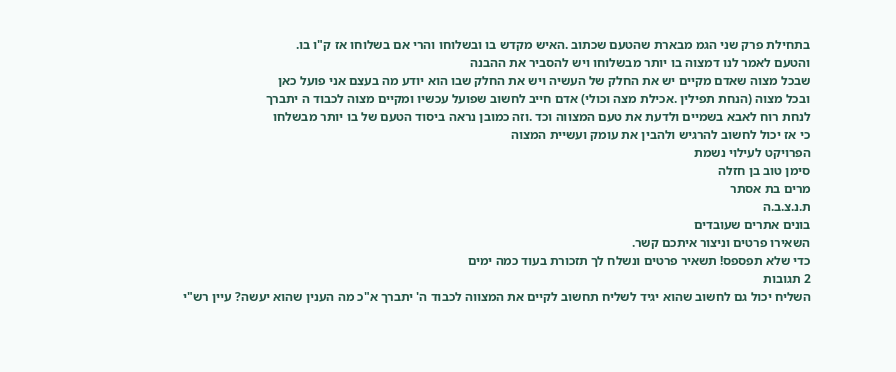בתחילת פרק שני הגמ מבארת שהטעם שכתוב .האיש מקדש בו ובשלוחו והרי אם בשלוחו אז ק"ו בו.
והטעם לאמר לנו דמצוה בו יותר מבשלוחו ויש להסביר את ההבנה
שבכל מצוה שאדם מקיים יש את החלק של העשיה ויש את החלק שבו הוא יודע מה בעצם אני פועל כאן
ובכל מצוה (הנחת תפילין .אכילת מצה וכולי) אדם חייב לחשוב שפועל עכשיו ומקיים מצוה לכבוד ה יתברך
לנחת רוח לאבא בשמיים ולדעת את טעם המצווה וכד .וזה כמובן נראה ביסוד הטעם של בו יותר מבשלחו
כי אז יכול לחשוב להרגיש ולהבין את עומק ועשיית המצוה
הפרויקט לעילוי נשמת
סימן טוב בן חזלה
מרים בת אסתר
ת.נ.צ.ב.ה
בונים אתרים שעובדים
השאירו פרטים וניצור איתכם קשר.
כדי שלא תפספס! תשאיר פרטים ונשלח לך תזכורת בעוד כמה ימים
2 תגובות
השליח יכול גם לחשוב שהוא יגיד לשליח תחשוב לקיים את המצווה לכבוד ה' יתברך א"כ מה הענין שהוא יעשה? עיין רש"י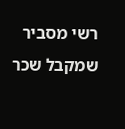רשי מסביר שמקבל שכר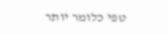טפי כלומר יותר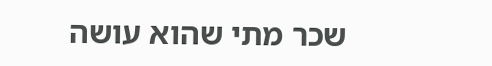שכר מתי שהוא עושה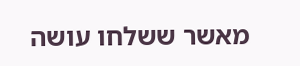מאשר ששלחו עושה